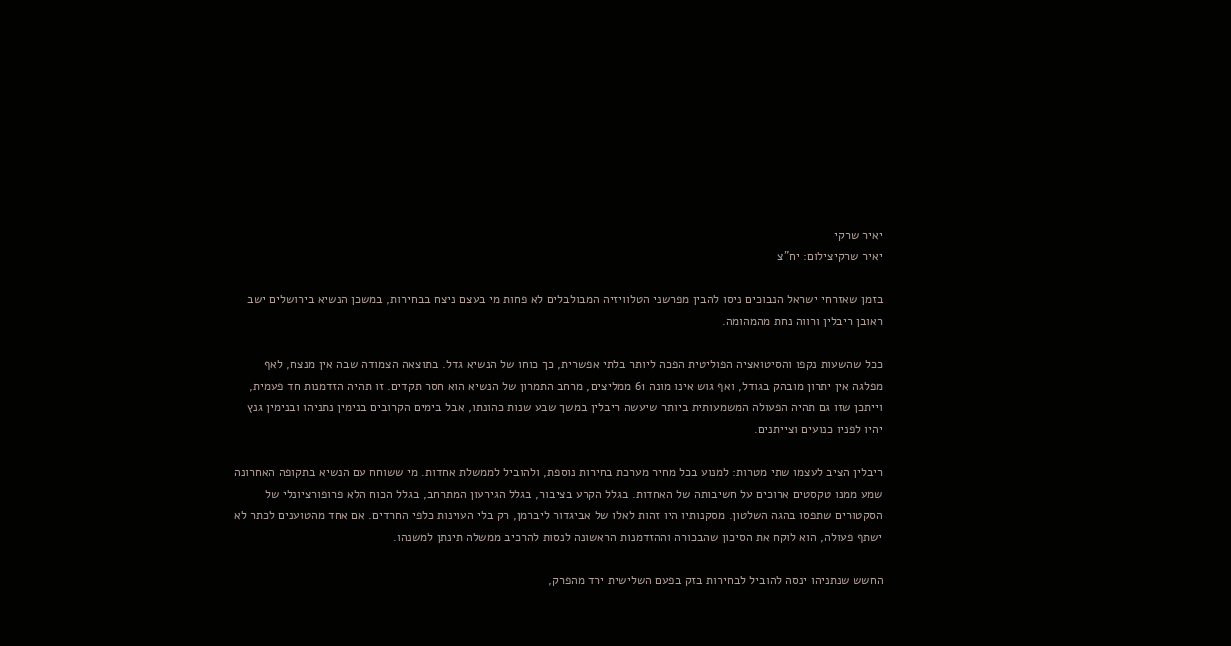יאיר שרקי
יאיר שרקיצילום: יח"צ

בזמן שאזרחי ישראל הנבוכים ניסו להבין מפרשני הטלוויזיה המבולבלים לא פחות מי בעצם ניצח בבחירות, במשכן הנשיא בירושלים ישב ראובן ריבלין ורווה נחת מהמהומה.

ככל שהשעות נקפו והסיטואציה הפוליטית הפכה ליותר בלתי אפשרית, כך כוחו של הנשיא גדל. בתוצאה הצמודה שבה אין מנצח, לאף מפלגה אין יתרון מובהק בגודל, ואף גוש אינו מונה 61 ממליצים, מרחב התמרון של הנשיא הוא חסר תקדים. זו תהיה הזדמנות חד פעמית, וייתכן שזו גם תהיה הפעולה המשמעותית ביותר שיעשה ריבלין במשך שבע שנות כהונתו, אבל בימים הקרובים בנימין נתניהו ובנימין גנץ יהיו לפניו כנועים וצייתנים.

ריבלין הציב לעצמו שתי מטרות: למנוע בכל מחיר מערכת בחירות נוספת, ולהוביל לממשלת אחדות. מי ששוחח עם הנשיא בתקופה האחרונה שמע ממנו טקסטים ארוכים על חשיבותה של האחדות. בגלל הקרע בציבור, בגלל הגירעון המתרחב, בגלל הכוח הלא פרופורציונלי של הסקטורים שתפסו בהגה השלטון. מסקנותיו היו זהות לאלו של אביגדור ליברמן, רק בלי העוינות כלפי החרדים. אם אחד מהטוענים לכתר לא ישתף פעולה, הוא לוקח את הסיכון שהבכורה וההזדמנות הראשונה לנסות להרכיב ממשלה תינתן למשנהו.

החשש שנתניהו ינסה להוביל לבחירות בזק בפעם השלישית ירד מהפרק,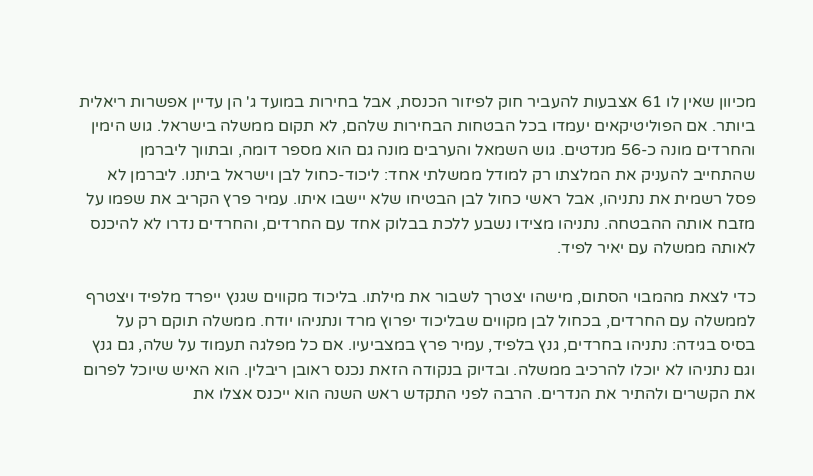מכיוון שאין לו 61 אצבעות להעביר חוק לפיזור הכנסת, אבל בחירות במועד ג' הן עדיין אפשרות ריאלית ביותר. אם הפוליטיקאים יעמדו בכל הבטחות הבחירות שלהם, לא תקום ממשלה בישראל. גוש הימין והחרדים מונה כ-56 מנדטים. גוש השמאל והערבים מונה גם הוא מספר דומה, ובתווך ליברמן שהתחייב להעניק את המלצתו רק למודל ממשלתי אחד: ליכוד-כחול לבן וישראל ביתנו. ליברמן לא פסל רשמית את נתניהו, אבל ראשי כחול לבן הבטיחו שלא יישבו איתו. עמיר פרץ הקריב את שפמו על מזבח אותה ההבטחה. נתניהו מצידו נשבע ללכת בבלוק אחד עם החרדים, והחרדים נדרו לא להיכנס לאותה ממשלה עם יאיר לפיד.

כדי לצאת מהמבוי הסתום, מישהו יצטרך לשבור את מילתו. בליכוד מקווים שגנץ ייפרד מלפיד ויצטרף לממשלה עם החרדים, בכחול לבן מקווים שבליכוד יפרוץ מרד ונתניהו יודח. ממשלה תוקם רק על בסיס בגידה: נתניהו בחרדים, גנץ בלפיד, עמיר פרץ במצביעיו. אם כל מפלגה תעמוד על שלה, גם גנץ וגם נתניהו לא יוכלו להרכיב ממשלה. ובדיוק בנקודה הזאת נכנס ראובן ריבלין. הוא האיש שיוכל לפרום את הקשרים ולהתיר את הנדרים. הרבה לפני התקדש ראש השנה הוא ייכנס אצלו את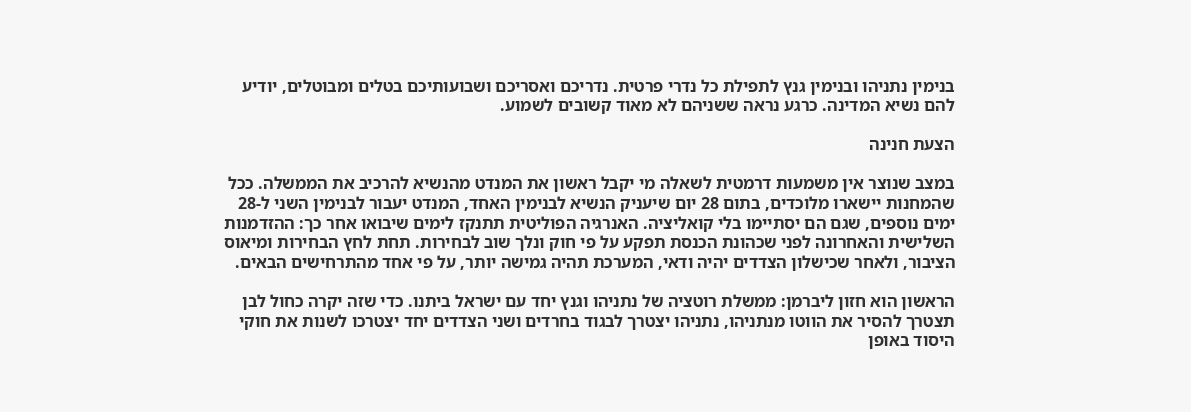בנימין נתניהו ובנימין גנץ לתפילת כל נדרי פרטית. נדריכם ואסריכם ושבועותיכם בטלים ומבוטלים, יודיע להם נשיא המדינה. כרגע נראה ששניהם לא מאוד קשובים לשמוע.

הצעת חנינה

במצב שנוצר אין משמעות דרמטית לשאלה מי יקבל ראשון את המנדט מהנשיא להרכיב את הממשלה. ככל שהמחנות יישארו מלוכדים, בתום 28 יום שיעניק הנשיא לבנימין האחד, המנדט יעבור לבנימין השני ל-28 ימים נוספים, שגם הם יסתיימו בלי קואליציה. האנרגיה הפוליטית תתנקז לימים שיבואו אחר כך: ההזדמנות השלישית והאחרונה לפני שכהונת הכנסת תפקע על פי חוק ונלך שוב לבחירות. תחת לחץ הבחירות ומיאוס הציבור, ולאחר שכישלון הצדדים יהיה ודאי, המערכת תהיה גמישה יותר, על פי אחד מהתרחישים הבאים.

הראשון הוא חזון ליברמן: ממשלת רוטציה של נתניהו וגנץ יחד עם ישראל ביתנו. כדי שזה יקרה כחול לבן תצטרך להסיר את הווטו מנתניהו, נתניהו יצטרך לבגוד בחרדים ושני הצדדים יחד יצטרכו לשנות את חוקי היסוד באופן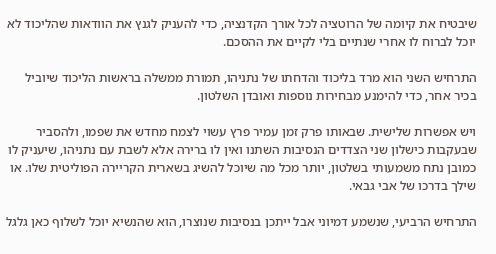שיבטיח את קיומה של הרוטציה לכל אורך הקדנציה, כדי להעניק לגנץ את הוודאות שהליכוד לא יוכל לברוח לו אחרי שנתיים בלי לקיים את ההסכם.

התרחיש השני הוא מרד בליכוד והדחתו של נתניהו, תמורת ממשלה בראשות הליכוד שיוביל בכיר אחר, כדי להימנע מבחירות נוספות ואובדן השלטון.

ויש אפשרות שלישית. שבאותו פרק זמן עמיר פרץ עשוי לצמח מחדש את שפמו, ולהסביר שבעקבות כישלון שני הצדדים הנסיבות השתנו ואין לו ברירה אלא לשבת עם נתניהו, שיעניק לו כמובן נתח משמעותי בשלטון, יותר מכל מה שיוכל להשיג בשארית הקריירה הפוליטית שלו. או שילך בדרכו של אבי גבאי.

התרחיש הרביעי, שנשמע דמיוני אבל ייתכן בנסיבות שנוצרו, הוא שהנשיא יוכל לשלוף כאן גלגל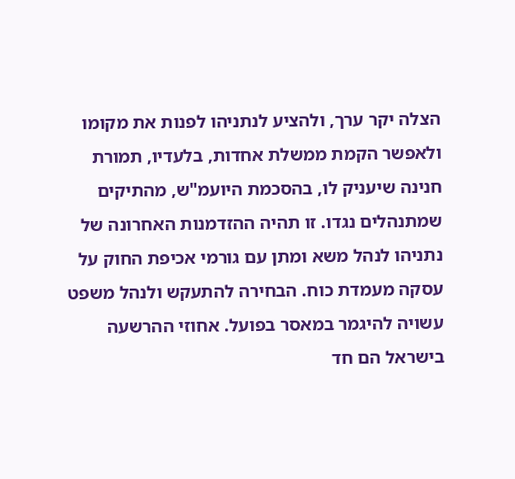הצלה יקר ערך, ולהציע לנתניהו לפנות את מקומו ולאפשר הקמת ממשלת אחדות, בלעדיו, תמורת חנינה שיעניק לו, בהסכמת היועמ"ש, מהתיקים שמתנהלים נגדו. זו תהיה ההזדמנות האחרונה של נתניהו לנהל משא ומתן עם גורמי אכיפת החוק על עסקה מעמדת כוח. הבחירה להתעקש ולנהל משפט עשויה להיגמר במאסר בפועל. אחוזי ההרשעה בישראל הם חד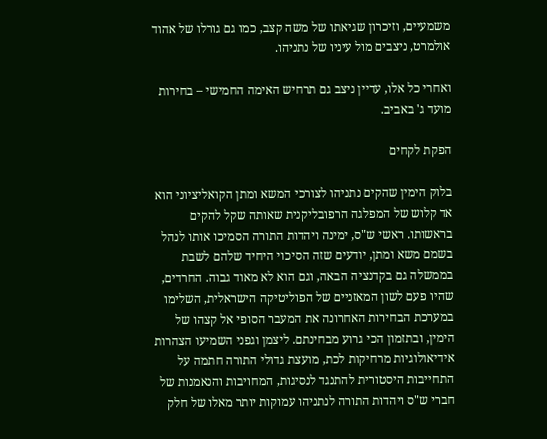משמעיים, וזיכרון שגיאתו של משה קצב, כמו גם גורלו של אהוד אולמרט, ניצבים מול עיניו של נתניהו.

ואחרי כל אלו, עדיין ניצב גם תרחיש האימה החמישי – בחירות מועד ג' באביב.

הפקת לקחים

בלוק הימין שהקים נתניהו לצורכי המשא ומתן הקואליציוני הוא אד קלוש של המפלגה הרפובליקנית שאותה שקל להקים בראשותו. ראשי ש"ס, ימינה ויהדות התורה הסמיכו אותו לנהל בשמם משא ומתן, יודעים שזה הסיכוי היחיד שלהם לשבת בממשלה גם בקדנציה הבאה, וגם הוא לא מאוד גבוה. החרדים, שהיו פעם לשון המאזניים של הפוליטיקה הישראלית, השלימו במערכת הבחירות האחרונה את המעבר הסופי אל קצהו של הימין, ובתזמון הכי גרוע מבחינתם. ליצמן וגפני השמיעו הצהרות אידיאולוגיות מרחיקות לכת, מועצת גדולי התורה חתמה על התחייבות היסטורית להתנגד לנסיגות, המחויבות והנאמנות של חברי ש"ס ויהדות התורה לנתניהו עמוקות יותר מאלו של חלק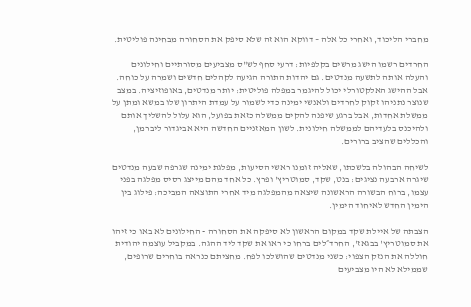מחברי הליכוד, ואחרי כל אלה – דווקא הוא זה שלא סיפק את הסחורה מבחינה פוליטית.

החרדים רשמו הישג מרשים בקלפיות: דרעי סחף לש"ס מצביעים מסורתיים וחילונים והעלה אותה לתשעה מנדטים. גם יהדות התורה הגיעה לקהלים חדשים ושמרה על כוחה. אבל ההישג האלקטורלי יכול להיגמר במפלה פוליטית: יותר מנדטים, באופוזיציה. במצב שנוצר נתניהו זקוק לחרדים ולאנשי ימינה כדי לשמור על עמדת היתרון שלו במשא ומתן על ממשלת אחדות, אבל ברגע שיפנה להקים ממשלה כזאת בפועל, הוא עלול להשליך אותם ולהיכנס בלעדיהם לממשלה חילונית. לשון המאזניים החדשה היא אביגדור ליברמן, והכללים שהציב ברורים.

לשיחה הבהולה בלשכתו, שאליה זומנו ראשי הסיעות, מפלגת ימינה שגרפה שבעה מנדטים שיגרה ארבעה נציגים: בנט, שקד, סמוטריץ' ופרץ. כל אחד מהם מייצג רסיס מפלגה בפני עצמו, ברוח הבשורה הראשונה שיצאה מהמפלגה מיד אחרי התוצאה המביכה: פילוג בין הימין החדש לאיחוד הימין.

הצבתה של איילת שקד במקום הראשון לא סיפקה את הסחורה - החילונים לא באו כי זיהו את סמוטריץ' בבגאז', החרד״לים ברחו כי ראו את שקד ליד ההגה. במקביל עוצמה יהודית חוללה את הנזק הצפוי: כשני מנדטים שהושלכו לפח. מחציתם כנראה בוחרים שרופים, שממילא לא היו מצביעים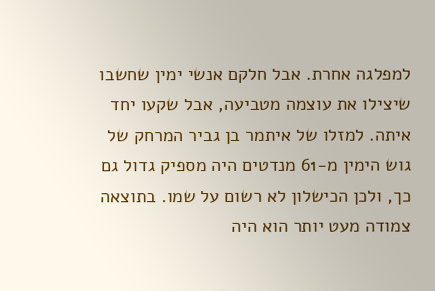למפלגה אחרת. אבל חלקם אנשי ימין שחשבו שיצילו את עוצמה מטביעה, אבל שקעו יחד איתה. למזלו של איתמר בן גביר המרחק של גוש הימין מ-61 מנדטים היה מספיק גדול גם כך, ולכן הכישלון לא רשום על שמו. בתוצאה צמודה מעט יותר הוא היה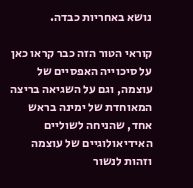נושא באחריות כבדה.

קוראי הטור הזה כבר קראו כאן על סיכוייה האפסיים של עוצמה, וגם על השגיאה בריצה המאוחדת של ימינה בראש אחד, שהניחה לשוליים האידיאולוגיים של עוצמה וזהות לנשור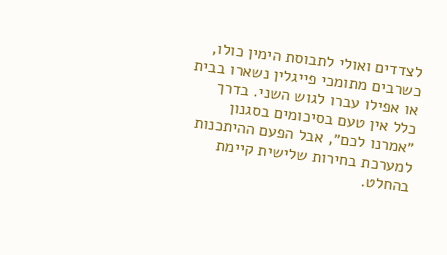לצדדים ואולי לתבוסת הימין כולו, כשרבים מתומכי פייגלין נשארו בבית או אפילו עברו לגוש השני. בדרך כלל אין טעם בסיכומים בסגנון ״אמרנו לכם״, אבל הפעם ההיתכנות למערכת בחירות שלישית קיימת בהחלט.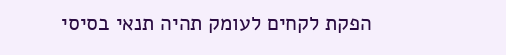הפקת לקחים לעומק תהיה תנאי בסיסי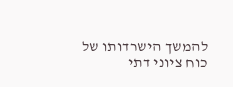להמשך הישרדותו של כוח ציוני דתי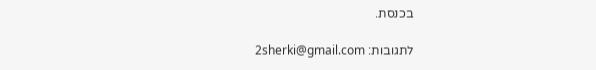בכנסת.

לתגובות: 2sherki@gmail.com